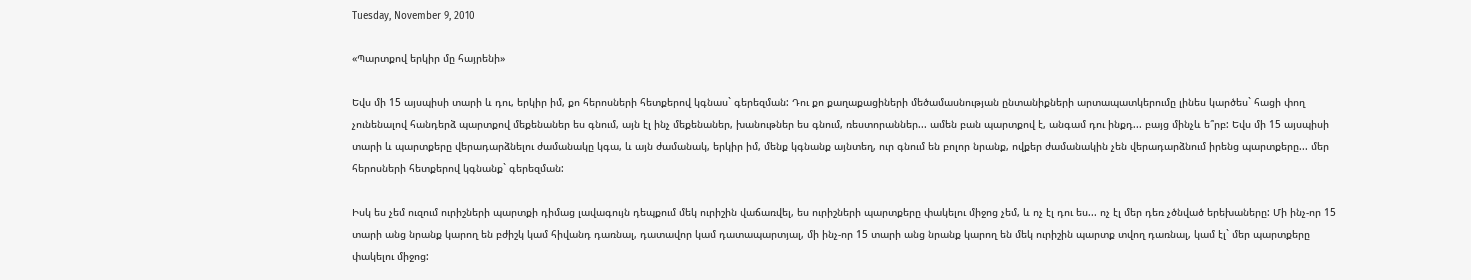Tuesday, November 9, 2010

«Պարտքով երկիր մը հայրենի»

Եվս մի 15 այսպիսի տարի և դու, երկիր իմ, քո հերոսների հետքերով կգնաս` գերեզման: Դու քո քաղաքացիների մեծամասնության ընտանիքների արտապատկերումը լինես կարծես` հացի փող չունենալով հանդերձ պարտքով մեքենաներ ես գնում, այն էլ ինչ մեքենաներ, խանութներ ես գնում, ռեստորաններ... ամեն բան պարտքով է, անգամ դու ինքդ... բայց մինչև ե՞րբ: Եվս մի 15 այսպիսի տարի և պարտքերը վերադարձնելու ժամանակը կգա, և այն ժամանակ, երկիր իմ, մենք կգնանք այնտեղ, ուր գնում են բոլոր նրանք, ովքեր ժամանակին չեն վերադարձնում իրենց պարտքերը... մեր հերոսների հետքերով կգնանք` գերեզման:

Իսկ ես չեմ ուզում ուրիշների պարտքի դիմաց լավագույն դեպքում մեկ ուրիշին վաճառվել, ես ուրիշների պարտքերը փակելու միջոց չեմ, և ոչ էլ դու ես... ոչ էլ մեր դեռ չծնված երեխաները: Մի ինչ-որ 15 տարի անց նրանք կարող են բժիշկ կամ հիվանդ դառնալ, դատավոր կամ դատապարտյալ, մի ինչ-որ 15 տարի անց նրանք կարող են մեկ ուրիշին պարտք տվող դառնալ, կամ էլ` մեր պարտքերը փակելու միջոց: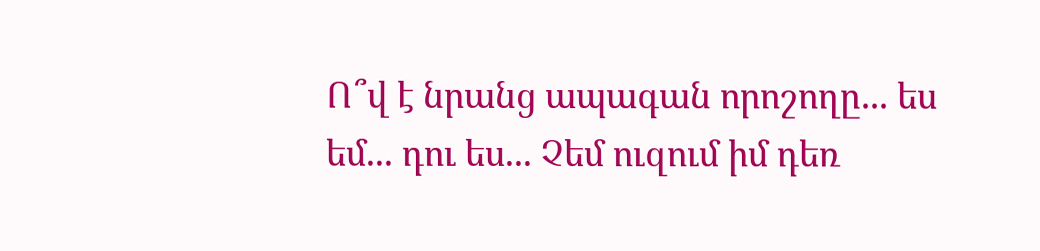Ո՞վ է նրանց ապագան որոշողը... ես եմ... դու ես... Չեմ ուզում իմ դեռ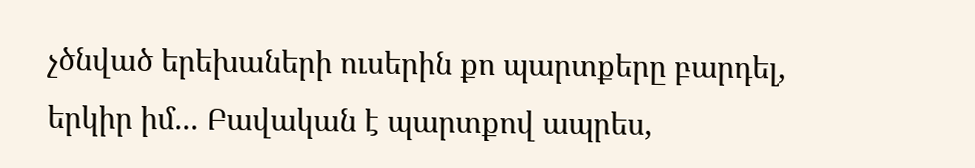չծնված երեխաների ուսերին քո պարտքերը բարդել, երկիր իմ... Բավական է պարտքով ապրես,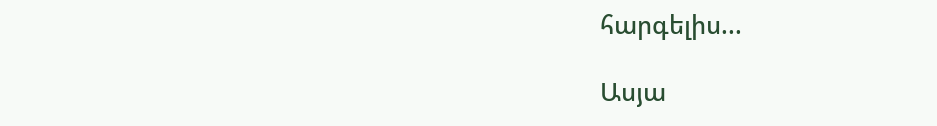հարգելիս...

Ասյա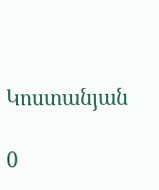Կոստանյան

0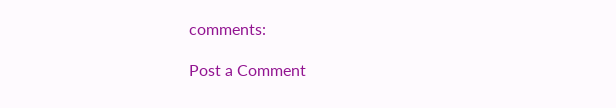comments:

Post a Comment